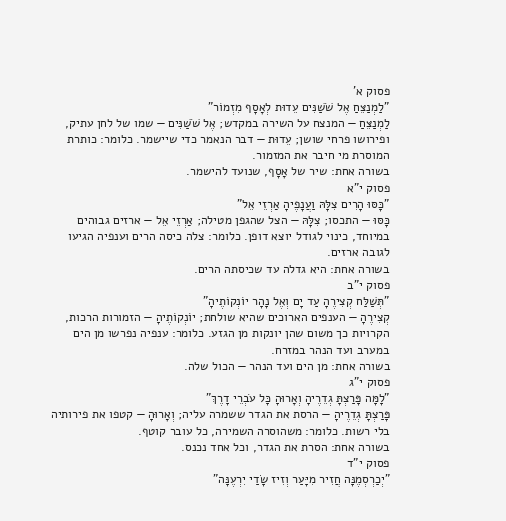פסוק א'
"לַמְנַצֵּחַ אֶל שֹׁשַׁנִּים עֵדוּת לְאָסָף מִזְמוֹר"
לַמְנַצֵּחַ — המנצח על השירה במקדש; אֶל שֹׁשַׁנִּים — שמו של לחן עתיק, ופירושו פרחי שושן; עֵדוּת — דבר הנאמר כדי שיישמר. כלומר: כותרת המוסרת מי חיבר את המזמור.
בשורה אחת: שיר של אָסָף, שנועד להישמר.
פסוק י"א
"כָּסּוּ הָרִים צִלָּהּ וַעֲנָפֶיהָ אַרְזֵי אֵל"
כָּסּוּ — התכסו; צִלָּהּ — הצל שהגפן מטילה; אַרְזֵי אֵל — ארזים גבוהים במיוחד, כינוי לגודל יוצא דופן. כלומר: צלה כיסה הרים וענפיה הגיעו לגובה ארזים.
בשורה אחת: היא גדלה עד שכיסתה הרים.
פסוק י"ב
"תְּשַׁלַּח קְצִירֶהָ עַד יָם וְאֶל נָהָר יוֹנְקוֹתֶיהָ"
קְצִירֶהָ — הענפים הארוכים שהיא שולחת; יוֹנְקוֹתֶיהָ — הזמורות הרכות, הקרויות כך משום שהן יונקות מן הגזע. כלומר: ענפיה נפרשו מן הים במערב ועד הנהר במזרח.
בשורה אחת: מן הים ועד הנהר — הכול שלה.
פסוק י"ג
"לָמָּה פָּרַצְתָּ גְדֵרֶיהָ וְאָרוּהָ כָּל עֹבְרֵי דָרֶךְ"
פָּרַצְתָּ גְדֵרֶיהָ — הרסת את הגדר ששמרה עליה; וְאָרוּהָ — קטפו את פירותיה בלי רשות. כלומר: משהוסרה השמירה, כל עובר קוטף.
בשורה אחת: הסרת את הגדר, וכל אחד נכנס.
פסוק י"ד
"יְכַרְסְמֶנָּה חֲזִיר מִיָּעַר וְזִיז שָׂדַי יִרְעֶנָּה"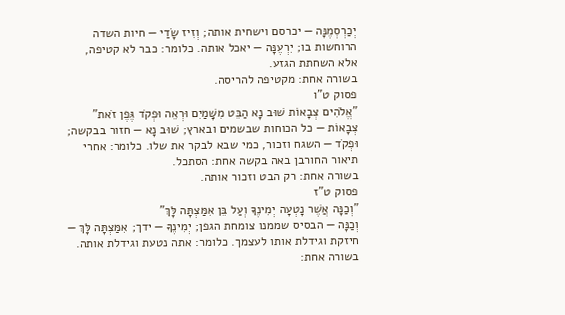יְכַרְסְמֶנָּה — יכרסם וישחית אותה; וְזִיז שָׂדַי — חיות השדה הרוחשות בו; יִרְעֶנָּה — יאכל אותה. כלומר: כבר לא קטיפה, אלא השחתת הגזע.
בשורה אחת: מקטיפה להריסה.
פסוק ט"ו
"אֱלֹהִים צְבָאוֹת שׁוּב נָא הַבֵּט מִשָּׁמַיִם וּרְאֵה וּפְקֹד גֶּפֶן זֹאת"
צְבָאוֹת — כל הכוחות שבשמים ובארץ; שׁוּב נָא — חזור בבקשה; וּפְקֹד — השגח וזכור, כמי שבא לבקר את שלו. כלומר: אחרי תיאור החורבן באה בקשה אחת: הסתכל.
בשורה אחת: רק הבט וזכור אותה.
פסוק ט"ז
"וְכַנָּה אֲשֶׁר נָטְעָה יְמִינֶךָ וְעַל בֵּן אִמַּצְתָּה לָּךְ"
וְכַנָּה — הבסיס שממנו צומחת הגפן; יְמִינֶךָ — ידך; אִמַּצְתָּה לָּךְ — חיזקת וגידלת אותו לעצמך. כלומר: אתה נטעת וגידלת אותה.
בשורה אחת: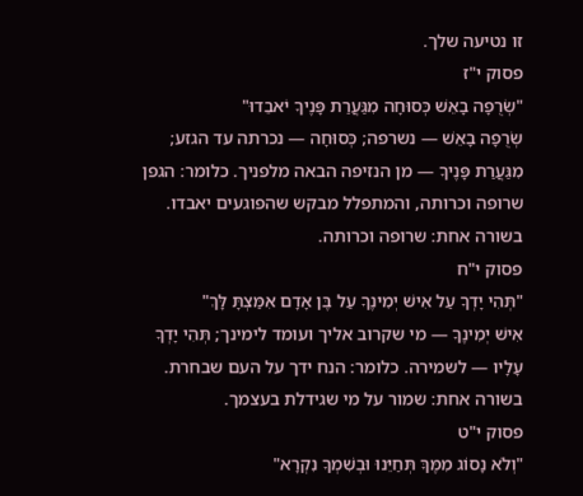זו נטיעה שלך.
פסוק י"ז
"שְׂרֻפָה בָאֵשׁ כְּסוּחָה מִגַּעֲרַת פָּנֶיךָ יֹאבֵדוּ"
שְׂרֻפָה בָאֵשׁ — נשרפה; כְּסוּחָה — נכרתה עד הגזע; מִגַּעֲרַת פָּנֶיךָ — מן הנזיפה הבאה מלפניך. כלומר: הגפן שרופה וכרותה, והמתפלל מבקש שהפוגעים יאבדו.
בשורה אחת: שרופה וכרותה.
פסוק י"ח
"תְּהִי יָדְךָ עַל אִישׁ יְמִינֶךָ עַל בֶּן אָדָם אִמַּצְתָּ לָּךְ"
אִישׁ יְמִינֶךָ — מי שקרוב אליך ועומד לימינך; תְּהִי יָדְךָ עָלָיו — לשמירה. כלומר: הנח ידך על העם שבחרת.
בשורה אחת: שמור על מי שגידלת בעצמך.
פסוק י"ט
"וְלֹא נָסוֹג מִמֶּךָּ תְּחַיֵּנוּ וּבְשִׁמְךָ נִקְרָא"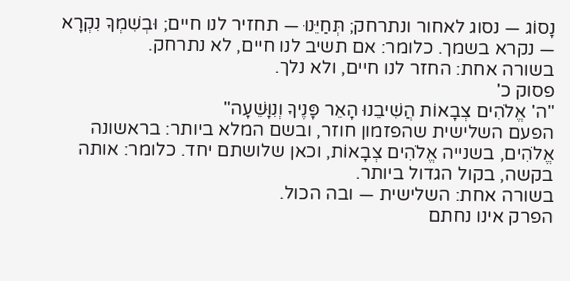נָסוֹג — נסוג לאחור ונתרחק; תְּחַיֵּנוּ — תחזיר לנו חיים; וּבְשִׁמְךָ נִקְרָא — נקרא בשמך. כלומר: אם תשיב לנו חיים, לא נתרחק.
בשורה אחת: החזר לנו חיים, ולא נלך.
פסוק כ'
"ה' אֱלֹהִים צְבָאוֹת הֲשִׁיבֵנוּ הָאֵר פָּנֶיךָ וְנִוָּשֵׁעָה"
הפעם השלישית שהפזמון חוזר, ובשם המלא ביותר: בראשונה אֱלֹהִים, בשנייה אֱלֹהִים צְבָאוֹת, וכאן שלושתם יחד. כלומר: אותה בקשה, בקול הגדול ביותר.
בשורה אחת: השלישית — ובה הכול.
הפרק אינו נחתם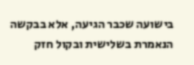בישועה שכבר הגיעה, אלא בבקשה הנאמרת בשלישית ובקול חזק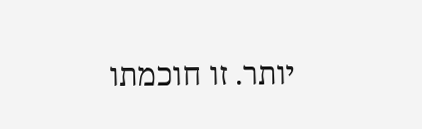יותר. זו חוכמתו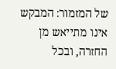של המזמור: המבקש אינו מתייאש מן החזרה, ובכל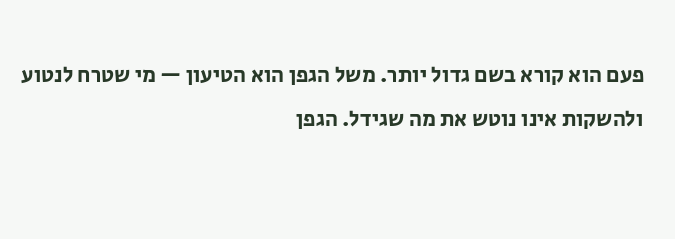פעם הוא קורא בשם גדול יותר. משל הגפן הוא הטיעון — מי שטרח לנטוע ולהשקות אינו נוטש את מה שגידל. הגפן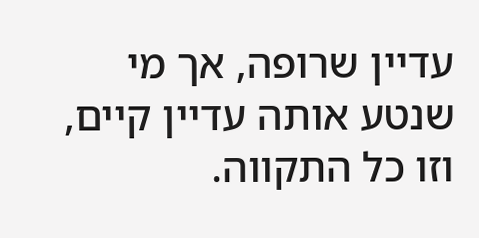עדיין שרופה, אך מי שנטע אותה עדיין קיים, וזו כל התקווה.